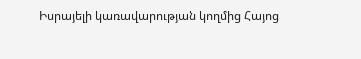Իսրայելի կառավարության կողմից Հայոց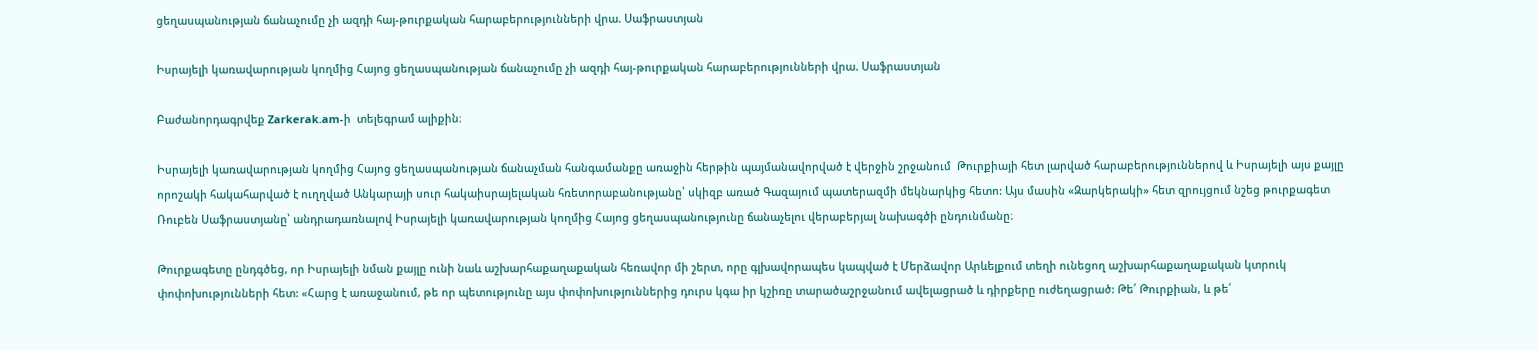ցեղասպանության ճանաչումը չի ազդի հայ-թուրքական հարաբերությունների վրա. Սաֆրաստյան

Իսրայելի կառավարության կողմից Հայոց ցեղասպանության ճանաչումը չի ազդի հայ-թուրքական հարաբերությունների վրա. Սաֆրաստյան

Բաժանորդագրվեք Zarkerak.am-ի  տելեգրամ ալիքին։

Իսրայելի կառավարության կողմից Հայոց ցեղասպանության ճանաչման հանգամանքը առաջին հերթին պայմանավորված է վերջին շրջանում  Թուրքիայի հետ լարված հարաբերություններով և Իսրայելի այս քայլը որոշակի հակահարված է ուղղված Անկարայի սուր հակաիսրայելական հռետորաբանությանը՝ սկիզբ առած Գազայում պատերազմի մեկնարկից հետո: Այս մասին «Զարկերակի» հետ զրույցում նշեց թուրքագետ Ռուբեն Սաֆրաստյանը՝ անդրադառնալով Իսրայելի կառավարության կողմից Հայոց ցեղասպանությունը ճանաչելու վերաբերյալ նախագծի ընդունմանը։

Թուրքագետը ընդգծեց, որ Իսրայելի նման քայլը ունի նաև աշխարհաքաղաքական հեռավոր մի շերտ, որը գլխավորապես կապված է Մերձավոր Արևելքում տեղի ունեցող աշխարհաքաղաքական կտրուկ փոփոխությունների հետ: «Հարց է առաջանում, թե որ պետությունը այս փոփոխություններից դուրս կգա իր կշիռը տարածաշրջանում ավելացրած և դիրքերը ուժեղացրած: Թե՛ Թուրքիան, և թե՛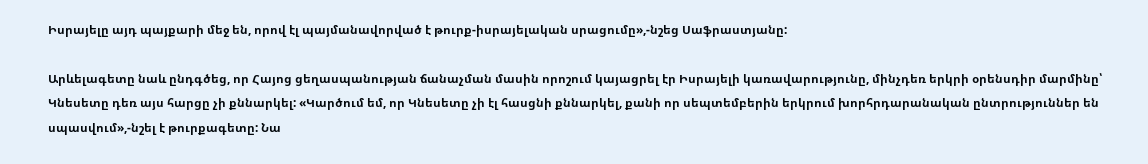Իսրայելը այդ պայքարի մեջ են, որով էլ պայմանավորված է թուրք-իսրայելական սրացումը»,-նշեց Սաֆրաստյանը:

Արևելագետը նաև ընդգծեց, որ Հայոց ցեղասպանության ճանաչման մասին որոշում կայացրել էր Իսրայելի կառավարությունը, մինչդեռ երկրի օրենսդիր մարմինը՝ Կնեսետը դեռ այս հարցը չի քննարկել: «Կարծում եմ, որ Կնեսետը չի էլ հասցնի քննարկել, քանի որ սեպտեմբերին երկրում խորհրդարանական ընտրություններ են սպասվում»,-նշել է թուրքագետը: Նա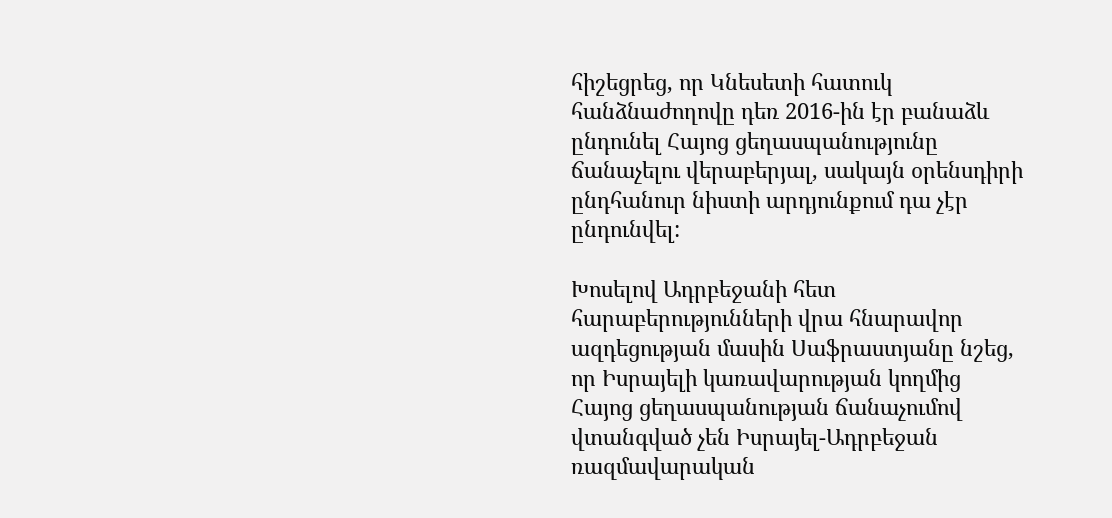հիշեցրեց, որ Կնեսետի հատուկ հանձնաժողովը դեռ 2016-ին էր բանաձև ընդունել Հայոց ցեղասպանությունը ճանաչելու վերաբերյալ, սակայն օրենսդիրի ընդհանուր նիստի արդյունքում դա չէր ընդունվել:

Խոսելով Ադրբեջանի հետ հարաբերությունների վրա հնարավոր ազդեցության մասին Սաֆրաստյանը նշեց, որ Իսրայելի կառավարության կողմից Հայոց ցեղասպանության ճանաչումով վտանգված չեն Իսրայել-Ադրբեջան ռազմավարական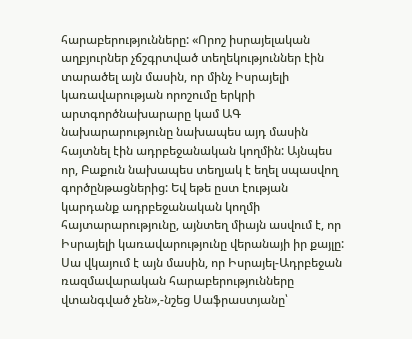հարաբերությունները: «Որոշ իսրայելական աղբյուրներ չճշգրտված տեղեկություններ էին տարածել այն մասին, որ մինչ Իսրայելի կառավարության որոշումը երկրի արտգործնախարարը կամ ԱԳ նախարարությունը նախապես այդ մասին հայտնել էին ադրբեջանական կողմին: Այնպես որ, Բաքուն նախապես տեղյակ է եղել սպասվող գործընթացներից: Եվ եթե ըստ էության կարդանք ադրբեջանական կողմի հայտարարությունը, այնտեղ միայն ասվում է, որ Իսրայելի կառավարությունը վերանայի իր քայլը: Սա վկայում է այն մասին, որ Իսրայել-Ադրբեջան ռազմավարական հարաբերությունները վտանգված չեն»,-նշեց Սաֆրաստյանը՝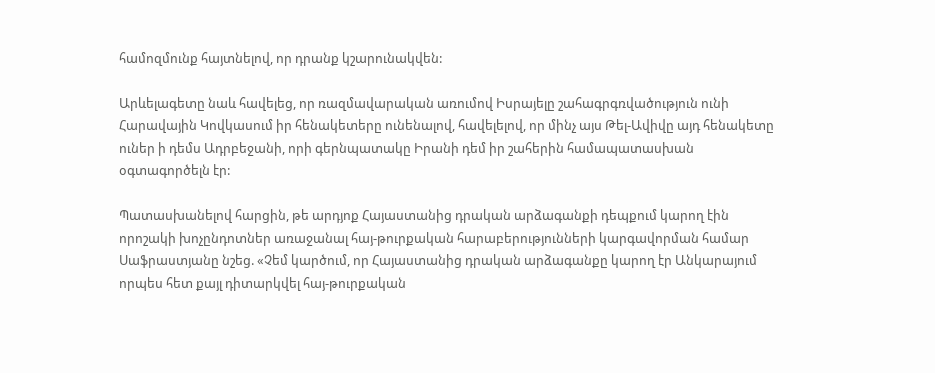համոզմունք հայտնելով, որ դրանք կշարունակվեն:

Արևելագետը նաև հավելեց, որ ռազմավարական առումով Իսրայելը շահագրգռվածություն ունի Հարավային Կովկասում իր հենակետերը ունենալով, հավելելով, որ մինչ այս Թել-Ավիվը այդ հենակետը ուներ ի դեմս Ադրբեջանի, որի գերնպատակը Իրանի դեմ իր շահերին համապատասխան օգտագործելն էր:

Պատասխանելով հարցին, թե արդյոք Հայաստանից դրական արձագանքի դեպքում կարող էին որոշակի խոչընդոտներ առաջանալ հայ-թուրքական հարաբերությունների կարգավորման համար Սաֆրաստյանը նշեց. «Չեմ կարծում, որ Հայաստանից դրական արձագանքը կարող էր Անկարայում որպես հետ քայլ դիտարկվել հայ-թուրքական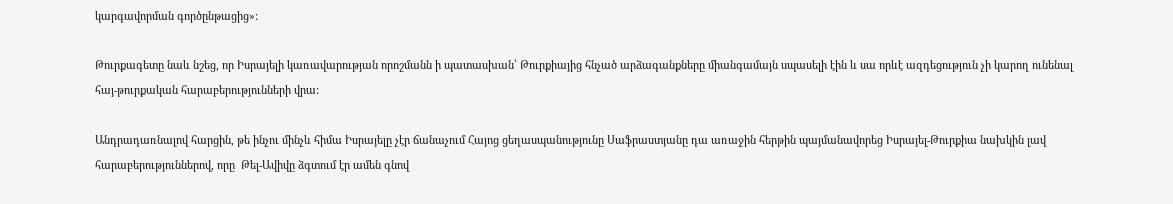կարգավորման գործընթացից»:

Թուրքագետը նաև նշեց, որ Իսրայելի կառավարության որոշմանն ի պատասխան՝ Թուրքիայից հնչած արձագանքները միանգամայն սպասելի էին և սա որևէ ազդեցություն չի կարող ունենալ հայ-թուրքական հարաբերությունների վրա:

Անդրադառնալով հարցին, թե ինչու մինչև հիմա Իսրայելը չէր ճանաչում Հայոց ցեղասպանությունը Սաֆրաստյանը դա առաջին հերթին պայմանավորեց Իսրայել-Թուրքիա նախկին լավ հարաբերություններով, որը  Թել-Ավիվը ձգտում էր ամեն գնով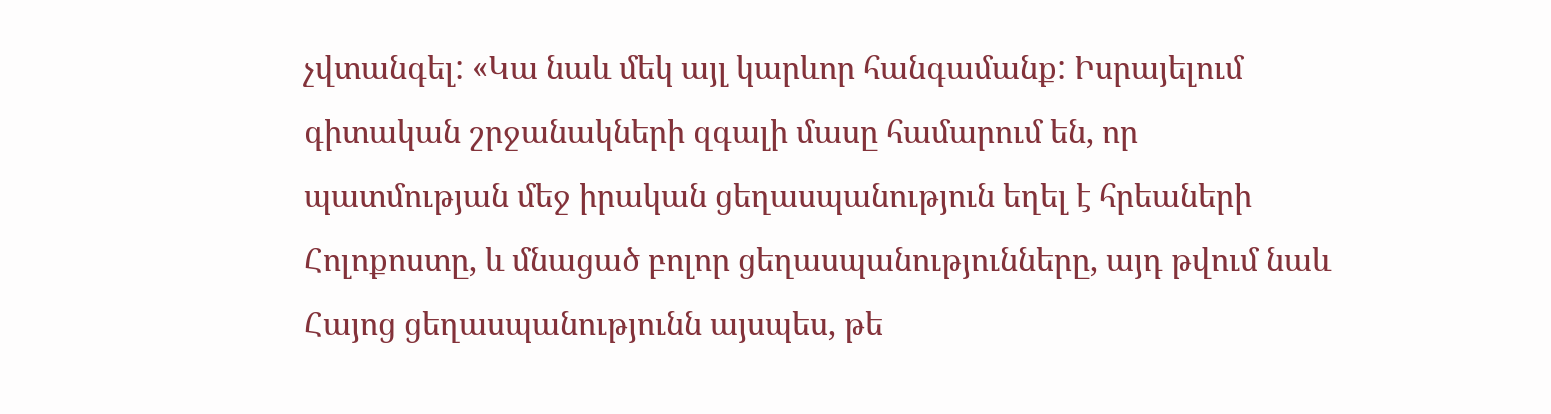չվտանգել: «Կա նաև մեկ այլ կարևոր հանգամանք: Իսրայելում գիտական շրջանակների զգալի մասը համարում են, որ պատմության մեջ իրական ցեղասպանություն եղել է հրեաների Հոլոքոստը, և մնացած բոլոր ցեղասպանությունները, այդ թվում նաև Հայոց ցեղասպանությունն այսպես, թե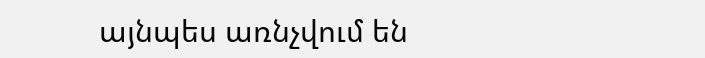այնպես առնչվում են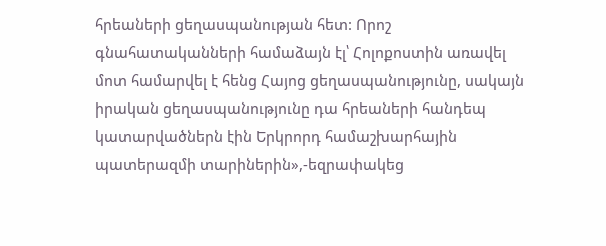հրեաների ցեղասպանության հետ: Որոշ գնահատականների համաձայն էլ՝ Հոլոքոստին առավել մոտ համարվել է հենց Հայոց ցեղասպանությունը, սակայն իրական ցեղասպանությունը դա հրեաների հանդեպ կատարվածներն էին Երկրորդ համաշխարհային պատերազմի տարիներին»,-եզրափակեց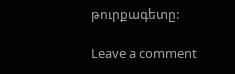թուրքագետը:

Leave a comment